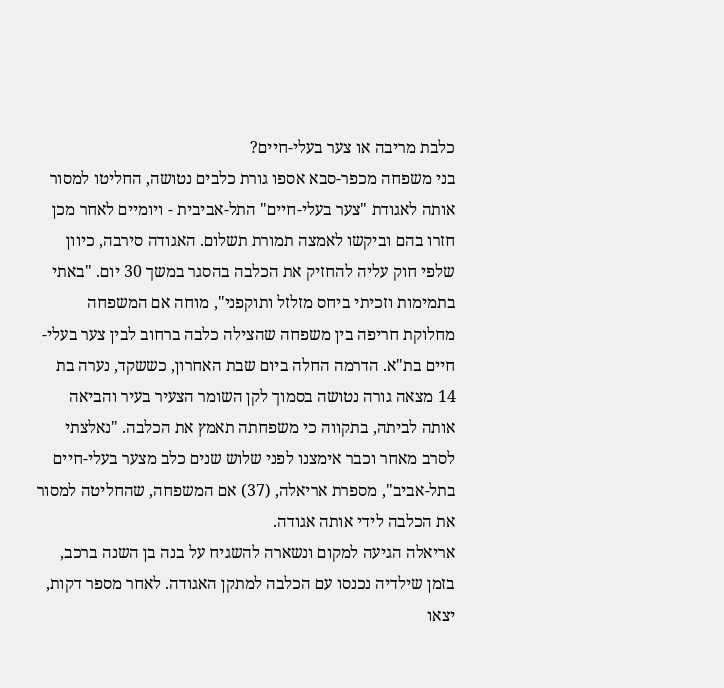כלבת מריבה או צער בעלי-חיים?
בני משפחה מכפר-סבא אספו גורת כלבים נטושה, החליטו למסור אותה לאגודת "צער בעלי-חיים" התל-אביבית - ויומיים לאחר מכן חזרו בהם וביקשו לאמצה תמורת תשלום. האגודה סירבה, כיוון שלפי חוק עליה להחזיק את הכלבה בהסגר במשך 30 יום. "באתי בתמימות וזכיתי ביחס מזלזל ותוקפני", מוחה אם המשפחה
מחלוקת חריפה בין משפחה שהצילה כלבה ברחוב לבין צער בעלי-חיים בת"א. הדרמה החלה ביום שבת האחרון, כששקד, נערה בת 14 מצאה גורה נטושה בסמוך לקן השומר הצעיר בעיר והביאה אותה לביתה, בתקווה כי משפחתה תאמץ את הכלבה. "נאלצתי לסרב מאחר וכבר אימצנו לפני שלוש שנים כלב מצער בעלי-חיים בתל-אביב", מספרת אריאלה, (37) אם המשפחה, שהחליטה למסור את הכלבה לידי אותה אגודה.
אריאלה הגיעה למקום ונשארה להשגיח על בנה בן השנה ברכב, בזמן שילדיה נכנסו עם הכלבה למתקן האגודה. לאחר מספר דקות, יצאו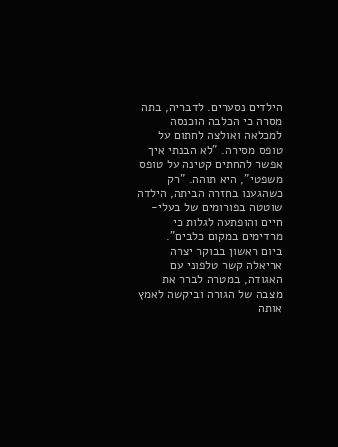הילדים נסערים. לדבריה, בתה מסרה כי הכלבה הוכנסה למכלאה ואולצה לחתום על טופס מסירה. "לא הבנתי איך אפשר להחתים קטינה על טופס משפטי", היא תוהה. "רק כשהגענו בחזרה הביתה, הילדה שוטטה בפורומים של בעלי-חיים והופתעה לגלות כי מרדימים במקום כלבים".
ביום ראשון בבוקר יצרה אריאלה קשר טלפוני עם האגודה, במטרה לברר את מצבה של הגורה וביקשה לאמץ אותה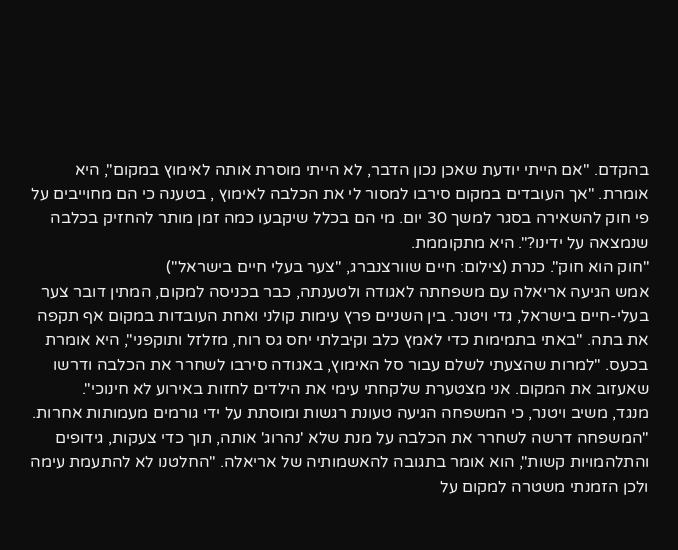בהקדם. "אם הייתי יודעת שאכן נכון הדבר, לא הייתי מוסרת אותה לאימוץ במקום", היא אומרת. "אך העובדים במקום סירבו למסור לי את הכלבה לאימוץ , בטענה כי הם מחוייבים על פי חוק להשאירה בסגר למשך 30 יום. מי הם בכלל שיקבעו כמה זמן מותר להחזיק בכלבה שנמצאה על ידינו?". היא מתקוממת.
"חוק הוא חוק". כנרת (צילום: חיים שוורצנברג, "צער בעלי חיים בישראל")
אמש הגיעה אריאלה עם משפחתה לאגודה ולטענתה, כבר בכניסה למקום, המתין דובר צער בעלי-חיים בישראל, גדי ויטנר. בין השניים פרץ עימות קולני ואחת העובדות במקום אף תקפה את בתה. "באתי בתמימות כדי לאמץ כלב וקיבלתי יחס גס רוח, מזלזל ותוקפני", היא אומרת בכעס. "למרות שהצעתי לשלם עבור סל האימוץ, באגודה סירבו לשחרר את הכלבה ודרשו שאעזוב את המקום. אני מצטערת שלקחתי עימי את הילדים לחזות באירוע לא חינוכי".
מנגד, משיב ויטנר, כי המשפחה הגיעה טעונת רגשות ומוסתת על ידי גורמים מעמותות אחרות. "המשפחה דרשה לשחרר את הכלבה על מנת שלא 'נהרוג' אותה, תוך כדי צעקות, גידופים והתלהמויות קשות", הוא אומר בתגובה להאשמותיה של אריאלה. "החלטנו לא להתעמת עימה ולכן הזמנתי משטרה למקום על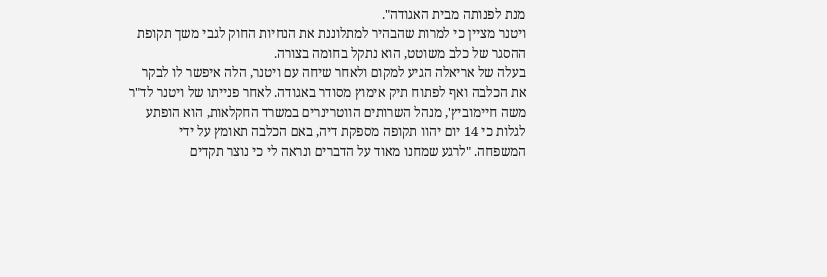מנת לפנותה מבית האגודה".
ויטנר מציין כי למרות שהבהיר למתלוננת את הנחיות החוק לגבי משך תקופת ההסגר של כלב משוטט, הוא נתקל בחומה בצורה.
בעלה של אריאלה הגיע למקום ולאחר שיחה עם ויטנר, הלה איפשר לו לבקר את הכלבה ואף לפתוח תיק אימוץ מסודר באגודה. לאחר פנייתו של ויטנר לד"ר משה חיימוביץ', מנהל השרותים הווטרינרים במשרד החקלאות, הוא הופתע לגלות כי 14 יום יהוו תקופה מספקת דיה, באם הכלבה תאומץ על ידי המשפחה. "לרגע שמחנו מאוד על הדברים ונראה לי כי נוצר תקדים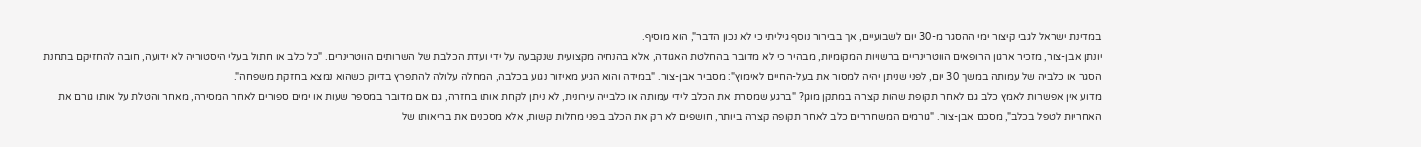במדינת ישראל לגבי קיצור ימי ההסגר מ-30 יום לשבועיים, אך בבירור נוסף גיליתי כי לא נכון הדבר", הוא מוסיף.
יונתן אבן-צור, מזכיר ארגון הרופאים הווטרינריים ברשויות המקומיות, מבהיר כי לא מדובר בהחלטת האגודה, אלא בהנחיה מקצועית שנקבעה על ידי ועדת הכלבת של השרותים הווטרינרים. "כל כלב או חתול בעלי היסטוריה לא ידועה, חובה להחזיקם בתחנת הסגר או כלביה של עמותה במשך 30 יום, לפני שניתן יהיה למסור את בעל-החיים לאימוץ": מסביר אבן-צור. "במידה והוא הגיע מאיזור נגוע בכלבה, המחלה עלולה להתפרץ בדיוק כשהוא נמצא בחזקת משפחה".
מדוע אין אפשרות לאמץ כלב גם לאחר תקופת שהות קצרה במתקן מוגן? "ברגע שמסרת את הכלב לידי עמותה או כלבייה עירונית, לא ניתן לקחת אותו בחזרה, גם אם מדובר במספר שעות או ימים ספורים לאחר המסירה, מאחר והטלת על אותו גורם את האחריות לטפל בכלב", מסכם אבן-צור. "גורמים המשחררים כלב לאחר תקופה קצרה ביותר, חושפים לא רק את הכלב בפני מחלות קשות, אלא מסכנים את בריאותו של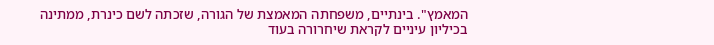המאמץ". בינתיים, משפחתה המאמצת של הגורה, שזכתה לשם כינרת, ממתינה בכיליון עיניים לקראת שיחרורה בעוד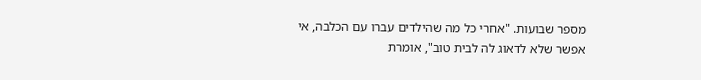מספר שבועות. "אחרי כל מה שהילדים עברו עם הכלבה, אי אפשר שלא לדאוג לה לבית טוב", אומרת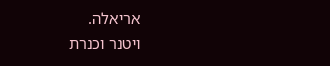אריאלה.
ויטנר וכנרת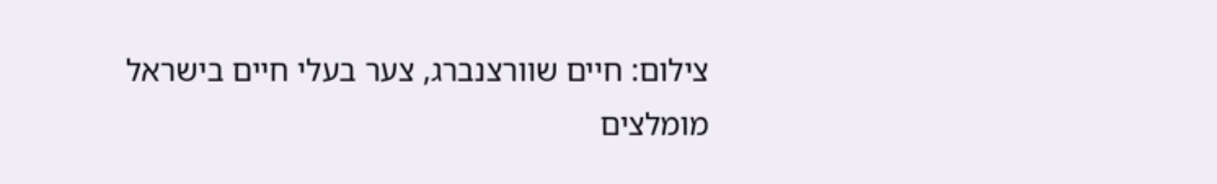צילום: חיים שוורצנברג, צער בעלי חיים בישראל
מומלצים